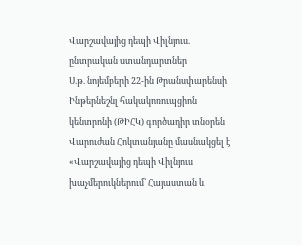Վարշավայից դեպի Վիլնյուս. ընտրական ստանդարտներ
Ս.թ. նոյեմբերի 22-ին Թրանսփարենսի Ինթերնեշնլ հակակոռուպցիոն կենտրոնի (ԹԻՀԿ) գործադիր տնօրեն Վարուժան Հոկտանյանը մասնակցել է «Վարշավայից դեպի Վիլնյուս խաչմերուկներում՝ Հայաստան և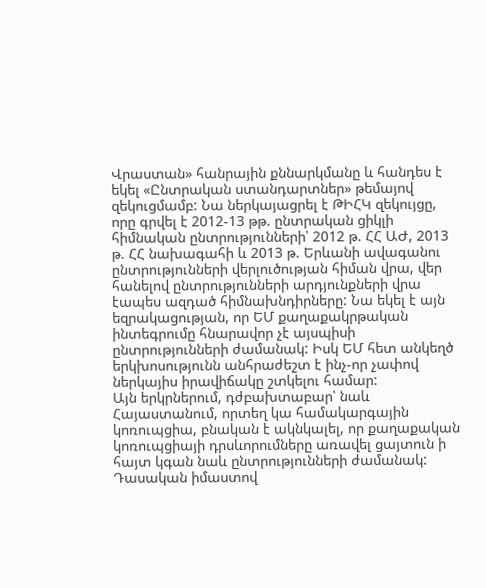Վրաստան» հանրային քննարկմանը և հանդես է եկել «Ընտրական ստանդարտներ» թեմայով զեկուցմամբ: Նա ներկայացրել է ԹԻՀԿ զեկույցը, որը գրվել է 2012-13 թթ. ընտրական ցիկլի հիմնական ընտրությունների՝ 2012 թ. ՀՀ ԱԺ, 2013 թ. ՀՀ նախագահի և 2013 թ. Երևանի ավագանու ընտրությունների վերլուծության հիման վրա, վեր հանելով ընտրությունների արդյունքների վրա էապես ազդած հիմնախնդիրները: Նա եկել է այն եզրակացության, որ ԵՄ քաղաքակրթական ինտեգրումը հնարավոր չէ այսպիսի ընտրությունների ժամանակ: Իսկ ԵՄ հետ անկեղծ երկխոսությունն անհրաժեշտ է ինչ-որ չափով ներկայիս իրավիճակը շտկելու համար:
Այն երկրներում, դժբախտաբար՝ նաև Հայաստանում, որտեղ կա համակարգային կոռուպցիա, բնական է ակնկալել, որ քաղաքական կոռուպցիայի դրսևորումները առավել ցայտուն ի հայտ կգան նաև ընտրությունների ժամանակ: Դասական իմաստով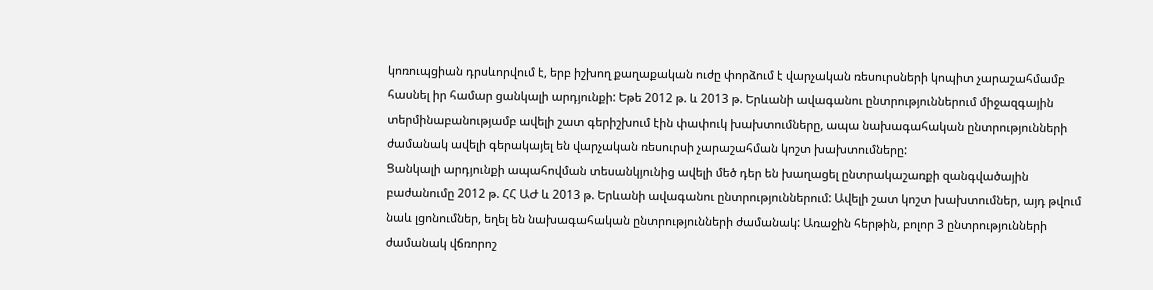կոռուպցիան դրսևորվում է, երբ իշխող քաղաքական ուժը փորձում է վարչական ռեսուրսների կոպիտ չարաշահմամբ հասնել իր համար ցանկալի արդյունքի: Եթե 2012 թ. և 2013 թ. Երևանի ավագանու ընտրություններում միջազգային տերմինաբանությամբ ավելի շատ գերիշխում էին փափուկ խախտումները, ապա նախագահական ընտրությունների ժամանակ ավելի գերակայել են վարչական ռեսուրսի չարաշահման կոշտ խախտումները:
Ցանկալի արդյունքի ապահովման տեսանկյունից ավելի մեծ դեր են խաղացել ընտրակաշառքի զանգվածային բաժանումը 2012 թ. ՀՀ ԱԺ և 2013 թ. Երևանի ավագանու ընտրություններում: Ավելի շատ կոշտ խախտումներ, այդ թվում նաև լցոնումներ, եղել են նախագահական ընտրությունների ժամանակ: Առաջին հերթին, բոլոր 3 ընտրությունների ժամանակ վճռորոշ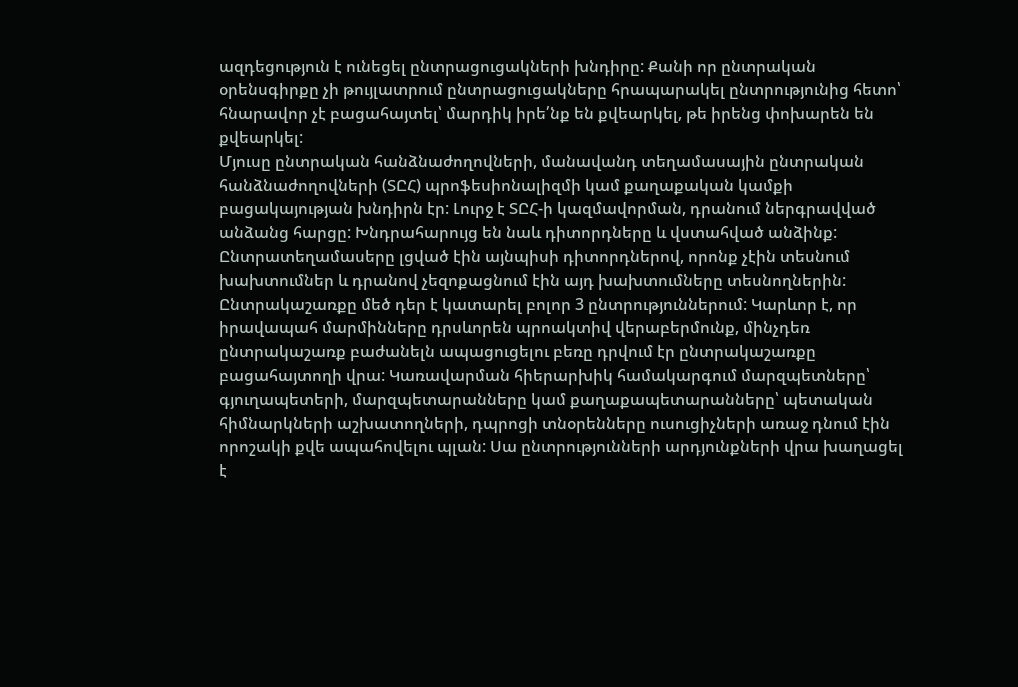ազդեցություն է ունեցել ընտրացուցակների խնդիրը: Քանի որ ընտրական օրենսգիրքը չի թույլատրում ընտրացուցակները հրապարակել ընտրությունից հետո՝ հնարավոր չէ բացահայտել՝ մարդիկ իրե՛նք են քվեարկել, թե իրենց փոխարեն են քվեարկել:
Մյուսը ընտրական հանձնաժողովների, մանավանդ տեղամասային ընտրական հանձնաժողովների (ՏԸՀ) պրոֆեսիոնալիզմի կամ քաղաքական կամքի բացակայության խնդիրն էր: Լուրջ է ՏԸՀ-ի կազմավորման, դրանում ներգրավված անձանց հարցը: Խնդրահարույց են նաև դիտորդները և վստահված անձինք: Ընտրատեղամասերը լցված էին այնպիսի դիտորդներով, որոնք չէին տեսնում խախտումներ և դրանով չեզոքացնում էին այդ խախտումները տեսնողներին:
Ընտրակաշառքը մեծ դեր է կատարել բոլոր 3 ընտրություններում: Կարևոր է, որ իրավապահ մարմինները դրսևորեն պրոակտիվ վերաբերմունք, մինչդեռ ընտրակաշառք բաժանելն ապացուցելու բեռը դրվում էր ընտրակաշառքը բացահայտողի վրա: Կառավարման հիերարխիկ համակարգում մարզպետները՝ գյուղապետերի, մարզպետարանները կամ քաղաքապետարանները՝ պետական հիմնարկների աշխատողների, դպրոցի տնօրենները ուսուցիչների առաջ դնում էին որոշակի քվե ապահովելու պլան: Սա ընտրությունների արդյունքների վրա խաղացել է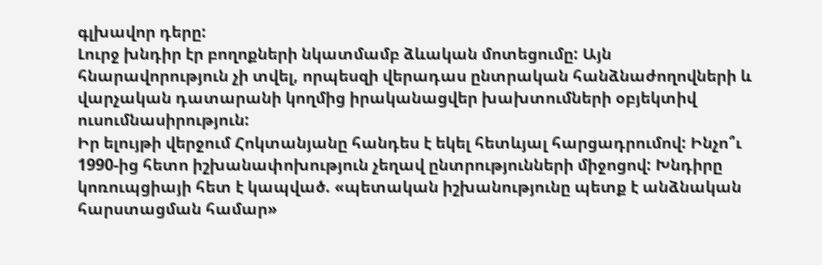գլխավոր դերը:
Լուրջ խնդիր էր բողոքների նկատմամբ ձևական մոտեցումը: Այն հնարավորություն չի տվել, որպեսզի վերադաս ընտրական հանձնաժողովների և վարչական դատարանի կողմից իրականացվեր խախտումների օբյեկտիվ ուսումնասիրություն:
Իր ելույթի վերջում Հոկտանյանը հանդես է եկել հետևյալ հարցադրումով: Ինչո՞ւ 1990-ից հետո իշխանափոխություն չեղավ ընտրությունների միջոցով: Խնդիրը կոռուպցիայի հետ է կապված. «պետական իշխանությունը պետք է անձնական հարստացման համար»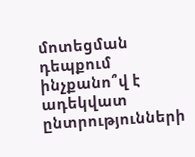մոտեցման դեպքում ինչքանո՞վ է ադեկվատ ընտրությունների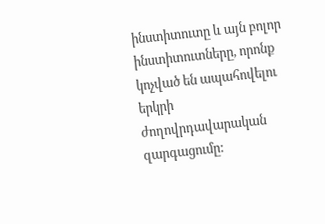ինստիտուտը և այն բոլոր ինստիտուտները, որոնք կոչված են ապահովելու երկրի ժողովրդավարական զարգացումը: